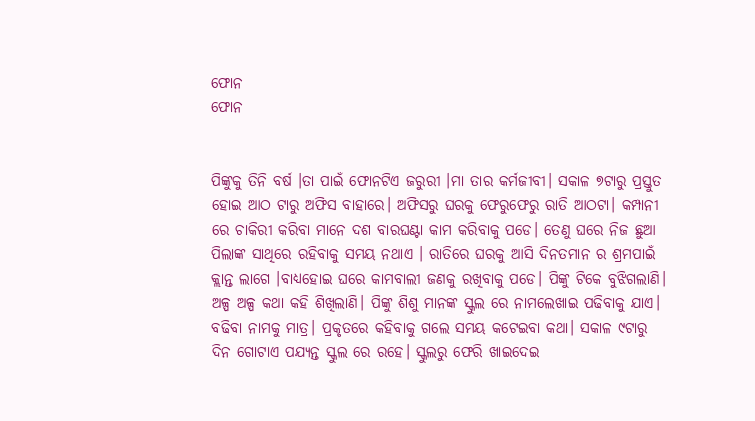ଫୋନ
ଫୋନ


ପିଙ୍କୁକୁ ତିନି ବର୍ଷ ।ତା ପାଇଁ ଫୋନଟିଏ ଜରୁରୀ ।ମା ତାର କର୍ମଜୀବୀ। ସକାଳ ୭ଟାରୁ ପ୍ରସ୍ତୁତ ହୋଇ ଆଠ ଟାରୁ ଅଫିସ ବାହାରେ। ଅଫିସରୁ ଘରକୁ ଫେରୁଫେରୁ ରାତି ଆଠଟା। କମ୍ପାନୀ ରେ ଚାକିରୀ କରିବା ମାନେ ଦଶ ବାରଘଣ୍ଟା କାମ କରିବାକୁ ପଡେ। ତେଣୁ ଘରେ ନିଜ ଛୁଆ ପିଲାଙ୍କ ସାଥିରେ ରହିବାକୁ ସମୟ ନଥାଏ । ରାତିରେ ଘରକୁ ଆସି ଦିନତମାନ ର ଶ୍ରମପାଇଁ କ୍ଲାନ୍ତ ଲାଗେ ।ବାଧ୍ୟହୋଇ ଘରେ କାମବାଲୀ ଜଣକୁ ରଖିବାକୁ ପଡେ। ପିଙ୍କୁ ଟିକେ ବୁଝିଗଲାଣି। ଅଳ୍ପ ଅଳ୍ପ କଥା କହି ଶିଖିଲାଣି। ପିଙ୍କୁ ଶିଶୁ ମାନଙ୍କ ସ୍କୁଲ ରେ ନାମଲେଖାଇ ପଢିବାକୁ ଯାଏ। ବଢିବା ନାମକୁ ମାତ୍ର। ପ୍ରକୃତରେ କହିବାକୁ ଗଲେ ସମୟ କଟେଇବା କଥା। ସକାଳ ୯ଟାରୁ ଦିନ ଗୋଟାଏ ପଯ୍ୟନ୍ତ ସ୍କୁଲ ରେ ରହେ। ସ୍କୁଲରୁ ଫେରି ଖାଇଦେଇ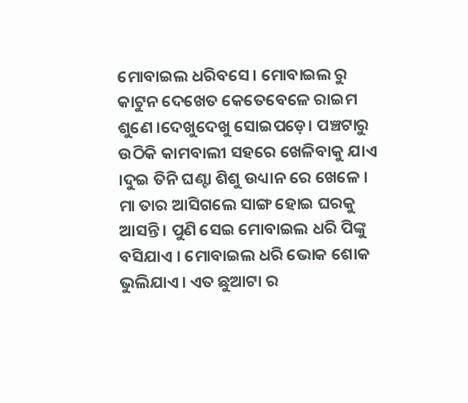ମୋବାଇଲ ଧରିବସେ। ମୋବାଇଲ ରୁ କାଟୁନ ଦେଖେତ କେତେବେଳେ ରାଇମ ଶୁଣେ ।ଦେଖୁଦେଖୁ ସୋଇପଡ଼େ। ପଞ୍ଚଟାରୁ ଉଠିକି କାମବାଲୀ ସହରେ ଖେଳିବାକୁ ଯାଏ ।ଦୁଇ ତିନି ଘଣ୍ଟା ଶିଶୁ ଉଧ୍ୟାନ ରେ ଖେଳେ । ମା ତାର ଆସିଗଲେ ସାଙ୍ଗ ହୋଇ ଘରକୁ ଆସନ୍ତି । ପୁଣି ସେଇ ମୋବାଇଲ ଧରି ପିଙ୍କୁ ବସିଯାଏ । ମୋବାଇଲ ଧରି ଭୋକ ଶୋକ ଭୁଲିଯାଏ। ଏତ ଛୁଆଟା ର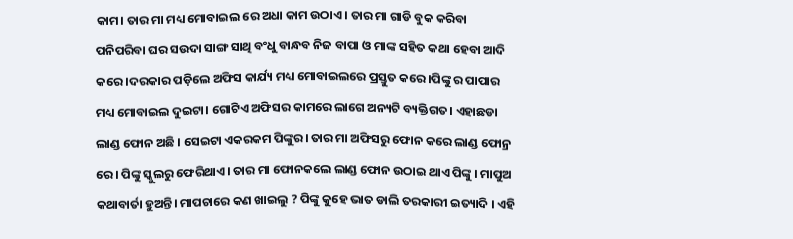କାମ। ତାର ମା ମଧ୍ୟ ମୋବାଇଲ ରେ ଅଧା କାମ ଉଠାଏ । ତାର ମା ଗାଡି ବୁକ କରିବା ପନିପରିବା ଘର ସଉଦା ସାଙ୍ଗ ସାଥି ବଂଧୁ ବାନ୍ଧବ ନିଜ ବାପା ଓ ମାଙ୍କ ସହିତ କଥା ହେବା ଆଦି କରେ ।ଦରକାର ପଡ଼ିଲେ ଅଫିସ କାର୍ଯ୍ୟ ମଧ୍ୟ ମୋବାଇଲରେ ପ୍ରସ୍ତୁତ କରେ।ପିଙ୍କୁ ର ପାପାର ମଧ୍ୟ ମୋବାଇଲ ଦୁଇଟା। ଗୋଟିଏ ଅଫିସର କାମରେ ଲାଗେ ଅନ୍ୟଟି ବ୍ୟକ୍ତିଗତ। ଏହାଛଡା ଲାଣ୍ଡ ଫୋନ ଅଛି । ସେଇଟା ଏକରକମ ପିଙ୍କୁର। ତାର ମା ଅଫିସରୁ ଫୋନ କରେ ଲାଣ୍ଡ ଫୋନ୍ର ରେ। ପିଙ୍କୁ ସ୍କୁଲରୁ ଫେରିଥାଏ। ତାର ମା ଫୋନକଲେ ଲାଣ୍ଡ ଫୋନ ଉଠାଇ ଥାଏ ପିଙ୍କୁ । ମାପୁଅ କଥାବାର୍ତା ହୁଅନ୍ତି। ମାପଚାରେ କଣ ଖାଇଲୁ ? ପିଙ୍କୁ କୁହେ ଭାତ ଡାଲି ତରକାରୀ ଇତ୍ୟାଦି । ଏହି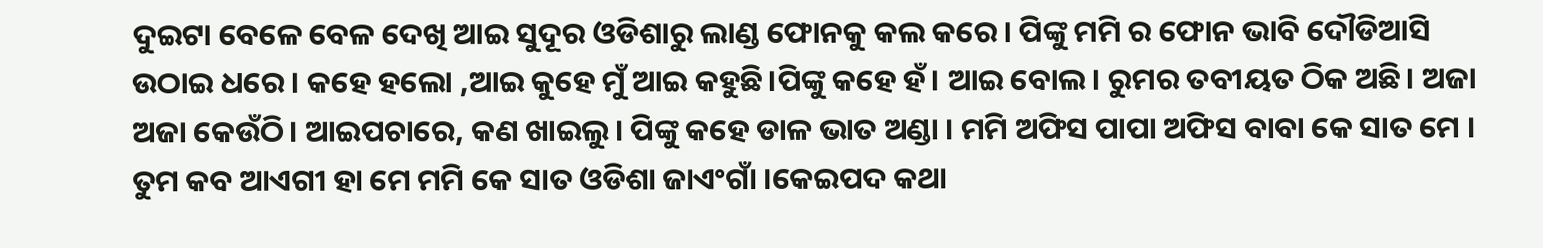ଦୁଇଟା ବେଳେ ବେଳ ଦେଖି ଆଇ ସୁଦୂର ଓଡିଶାରୁ ଲାଣ୍ଡ ଫୋନକୁ କଲ କରେ। ପିଙ୍କୁ ମମି ର ଫୋନ ଭାବି ଦୌଡିଆସି ଉଠାଇ ଧରେ । କହେ ହଲୋ ,ଆଇ କୁହେ ମୁଁ ଆଇ କହୁଛି।ପିଙ୍କୁ କହେ ହଁ। ଆଇ ବୋଲ। ରୁମର ତବୀୟତ ଠିକ ଅଛି। ଅଜା ଅଜା କେଉଁଠି। ଆଇପଚାରେ, କଣ ଖାଇଲୁ। ପିଙ୍କୁ କହେ ଡାଳ ଭାତ ଅଣ୍ଡା । ମମି ଅଫିସ ପାପା ଅଫିସ ବାବା କେ ସାତ ମେ । ତୁମ କବ ଆଏଗୀ ହା ମେ ମମି କେ ସାତ ଓଡିଶା ଜାଏଂଗାଁ ।କେଇପଦ କଥା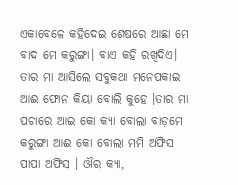ଏକାବେଳେ କହିଦେଇ ଶେଷରେ ଆଛା ମେ ବାଦ ମେ କରୁଙ୍ଗା। ବାଏ କହି ରଖିଦିଏ। ତାର ମା ଆସିଲେ ସବୁକଥା ମନେପକାଇ ଆଈ ଫୋନ କିୟା ବୋଲି କୁହେ ।ତାର ମା ପଚାରେ ଆଇ କୋ କ୍ୟା ବୋଲା ବାଡ଼ମେ କରୁଙ୍ଗା ଆଈ କୋ ବୋଲା ମମି ଅଫିସ ପାପା ଅଫିସ । ଔର କ୍ୟା,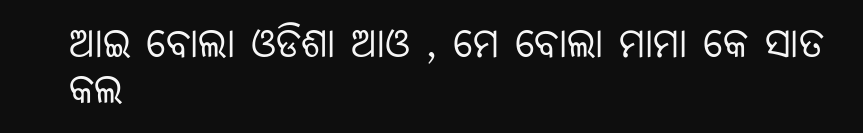ଆଇ ବୋଲା ଓଡିଶା ଆଓ , ମେ ବୋଲା ମାମା କେ ସାତ କଲ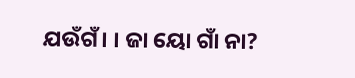ଯଉଁଗଁ। । ଜା ୟୋ ଗାଁ ନା?